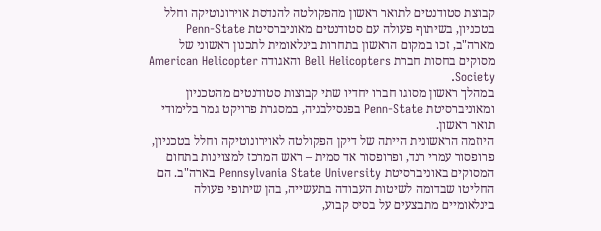קבוצת סטודנטים לתואר ראשון מהפקולטה להנדסת אוירונוטיקה וחלל בטכניון, בשיתוף פעולה עם סטודנטים מאוניברסיטת Penn-State מארה"ב, זכו במקום הראשון בתחרות בינלאומית לתכנון ראשוני של מסוקים בחסות חברת Bell Helicopters והאגודה American Helicopter Society.
במהלך ראשון מסוגו חברו יחדיו שתי קבוצות סטודנטים מהטכניון ומאוניברסיטת Penn-State בפנסילבניה, במסגרת פרויקט גמר בלימודי תואר ראשון.
היוזמה הראשונית הייתה של דיקן הפקולטה לאוירונוטיקה וחלל בטכניון, פרופסור עמרי רנד, ופרופסור אד סמית – ראש המרכז למצוינות בתחום המסוקים באוניברסיטת Pennsylvania State University בארה"ב. הם החליטו שבדומה לשיטות העבודה בתעשייה, בהן שיתופי פעולה בינלאומיים מתבצעים על בסיס קבוע,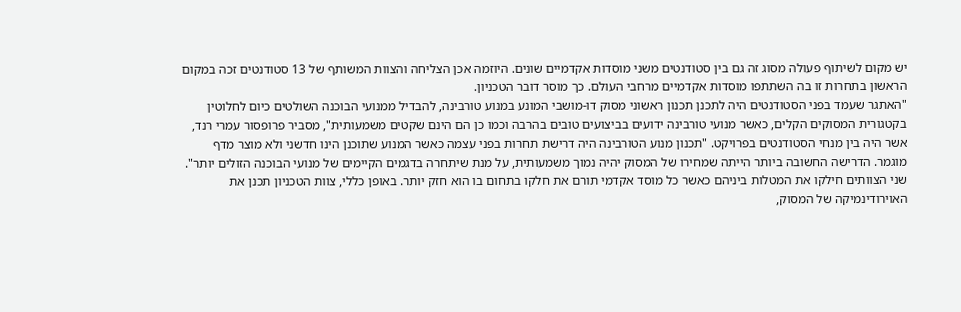יש מקום לשיתוף פעולה מסוג זה גם בין סטודנטים משני מוסדות אקדמיים שונים. היוזמה אכן הצליחה והצוות המשותף של 13 סטודנטים זכה במקום הראשון בתחרות זו בה השתתפו מוסדות אקדמיים מרחבי העולם. כך מוסר דובר הטכניון.
"האתגר שעמד בפני הסטודנטים היה לתכנן תכנון ראשוני מסוק דו-מושבי המונע במנוע טורבינה, להבדיל ממנועי הבוכנה השולטים כיום לחלוטין בקטגורית המסוקים הקלים, כאשר מנועי טורבינה ידועים בביצועים טובים בהרבה וכמו כן הם הינם שקטים משמעותית", מסביר פרופסור עמרי רנד, אשר היה בין מנחי הסטודנטים בפרויקט. "תכנון מנוע הטורבינה היה דרישת תחרות בפני עצמה כאשר המנוע שתוכנן הינו חדשני ולא מוצר מדף מוגמר. הדרישה החשובה ביותר הייתה שמחירו של המסוק יהיה נמוך משמעותית, על מנת שיתחרה בדגמים הקיימים של מנועי הבוכנה הזולים יותר".
שני הצוותים חילקו את המטלות ביניהם כאשר כל מוסד אקדמי תורם את חלקו בתחום בו הוא חזק יותר. באופן כללי, צוות הטכניון תכנן את האוירודינמיקה של המסוק,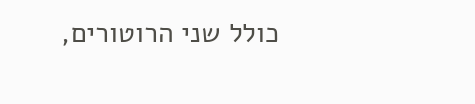כולל שני הרוטורים,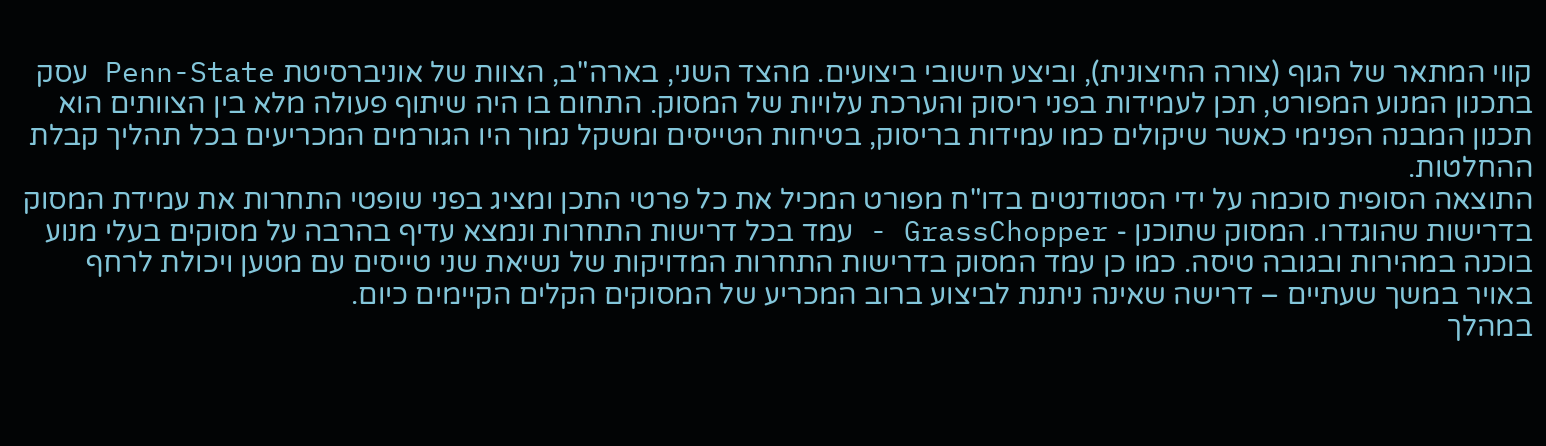קווי המתאר של הגוף (צורה החיצונית), וביצע חישובי ביצועים. מהצד השני, בארה"ב, הצוות של אוניברסיטת Penn-State עסק בתכנון המנוע המפורט, תכן לעמידות בפני ריסוק והערכת עלויות של המסוק. התחום בו היה שיתוף פעולה מלא בין הצוותים הוא תכנון המבנה הפנימי כאשר שיקולים כמו עמידות בריסוק, בטיחות הטייסים ומשקל נמוך היו הגורמים המכריעים בכל תהליך קבלת ההחלטות.
התוצאה הסופית סוכמה על ידי הסטודנטים בדו"ח מפורט המכיל את כל פרטי התכן ומציג בפני שופטי התחרות את עמידת המסוק בדרישות שהוגדרו. המסוק שתוכנן - GrassChopper - עמד בכל דרישות התחרות ונמצא עדיף בהרבה על מסוקים בעלי מנוע בוכנה במהירות ובגובה טיסה. כמו כן עמד המסוק בדרישות התחרות המדויקות של נשיאת שני טייסים עם מטען ויכולת לרחף באויר במשך שעתיים – דרישה שאינה ניתנת לביצוע ברוב המכריע של המסוקים הקלים הקיימים כיום.
במהלך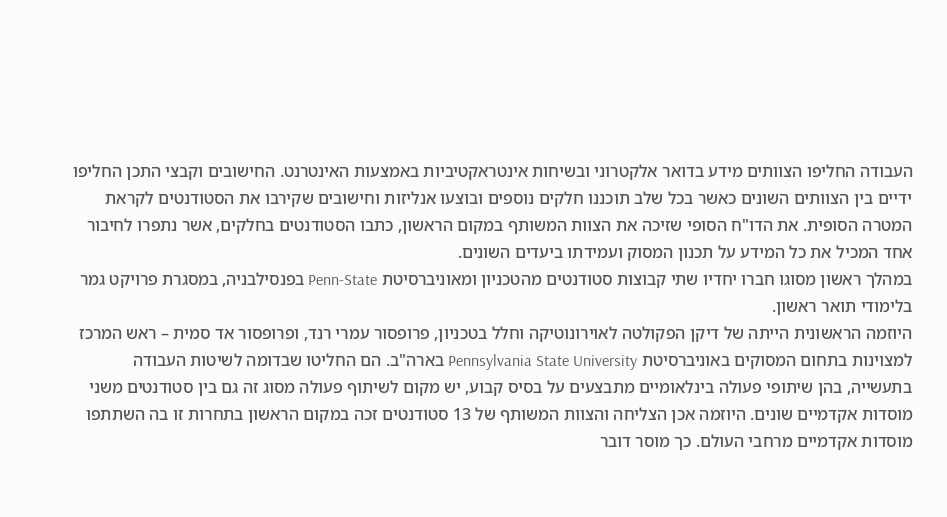העבודה החליפו הצוותים מידע בדואר אלקטרוני ובשיחות אינטראקטיביות באמצעות האינטרנט. החישובים וקבצי התכן החליפו ידיים בין הצוותים השונים כאשר בכל שלב תוכננו חלקים נוספים ובוצעו אנליזות וחישובים שקירבו את הסטודנטים לקראת המטרה הסופית. את הדו"ח הסופי שזיכה את הצוות המשותף במקום הראשון, כתבו הסטודנטים בחלקים, אשר נתפרו לחיבור אחד המכיל את כל המידע על תכנון המסוק ועמידתו ביעדים השונים.
במהלך ראשון מסוגו חברו יחדיו שתי קבוצות סטודנטים מהטכניון ומאוניברסיטת Penn-State בפנסילבניה, במסגרת פרויקט גמר בלימודי תואר ראשון.
היוזמה הראשונית הייתה של דיקן הפקולטה לאוירונוטיקה וחלל בטכניון, פרופסור עמרי רנד, ופרופסור אד סמית – ראש המרכז למצוינות בתחום המסוקים באוניברסיטת Pennsylvania State University בארה"ב. הם החליטו שבדומה לשיטות העבודה בתעשייה, בהן שיתופי פעולה בינלאומיים מתבצעים על בסיס קבוע, יש מקום לשיתוף פעולה מסוג זה גם בין סטודנטים משני מוסדות אקדמיים שונים. היוזמה אכן הצליחה והצוות המשותף של 13 סטודנטים זכה במקום הראשון בתחרות זו בה השתתפו מוסדות אקדמיים מרחבי העולם. כך מוסר דובר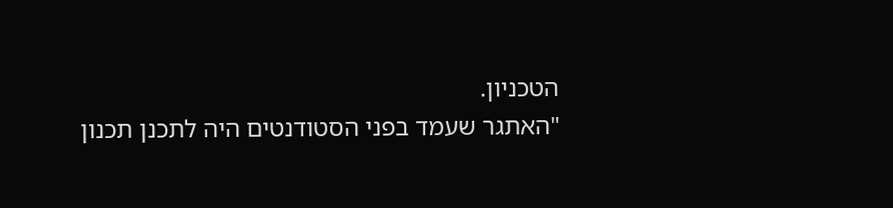הטכניון.
"האתגר שעמד בפני הסטודנטים היה לתכנן תכנון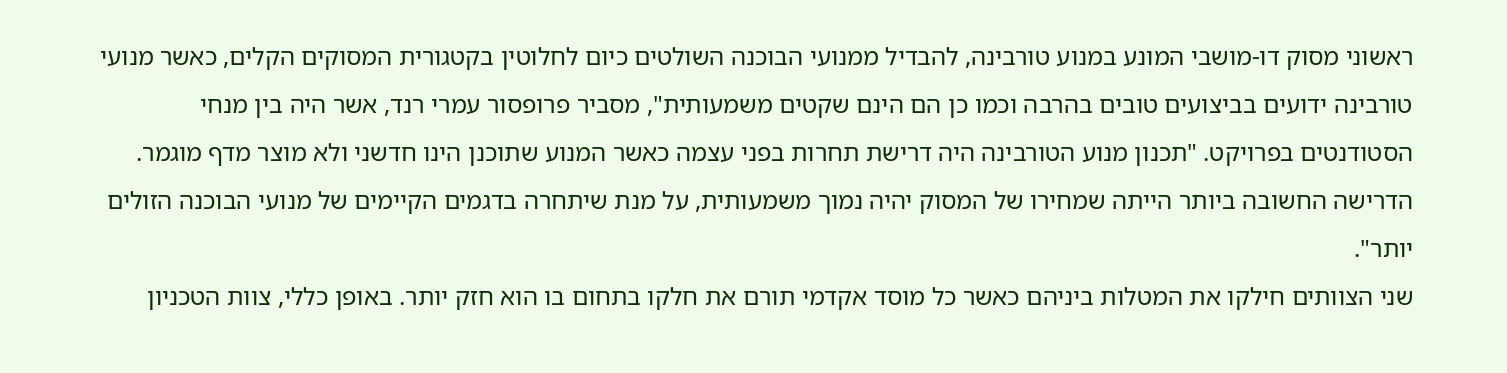ראשוני מסוק דו-מושבי המונע במנוע טורבינה, להבדיל ממנועי הבוכנה השולטים כיום לחלוטין בקטגורית המסוקים הקלים, כאשר מנועי טורבינה ידועים בביצועים טובים בהרבה וכמו כן הם הינם שקטים משמעותית", מסביר פרופסור עמרי רנד, אשר היה בין מנחי הסטודנטים בפרויקט. "תכנון מנוע הטורבינה היה דרישת תחרות בפני עצמה כאשר המנוע שתוכנן הינו חדשני ולא מוצר מדף מוגמר. הדרישה החשובה ביותר הייתה שמחירו של המסוק יהיה נמוך משמעותית, על מנת שיתחרה בדגמים הקיימים של מנועי הבוכנה הזולים יותר".
שני הצוותים חילקו את המטלות ביניהם כאשר כל מוסד אקדמי תורם את חלקו בתחום בו הוא חזק יותר. באופן כללי, צוות הטכניון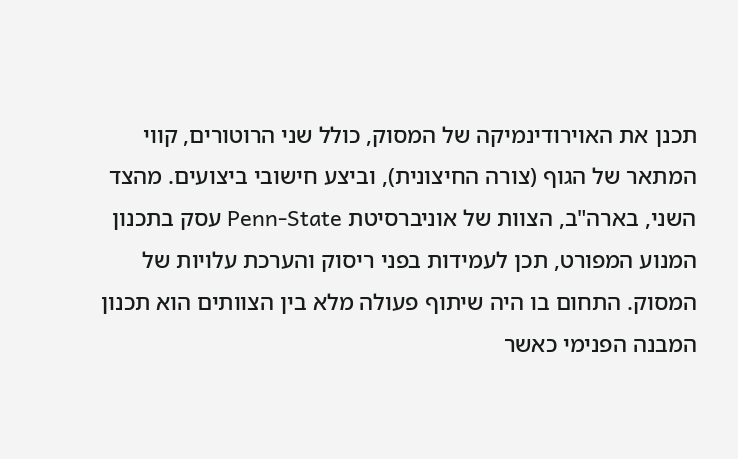תכנן את האוירודינמיקה של המסוק, כולל שני הרוטורים, קווי המתאר של הגוף (צורה החיצונית), וביצע חישובי ביצועים. מהצד השני, בארה"ב, הצוות של אוניברסיטת Penn-State עסק בתכנון המנוע המפורט, תכן לעמידות בפני ריסוק והערכת עלויות של המסוק. התחום בו היה שיתוף פעולה מלא בין הצוותים הוא תכנון המבנה הפנימי כאשר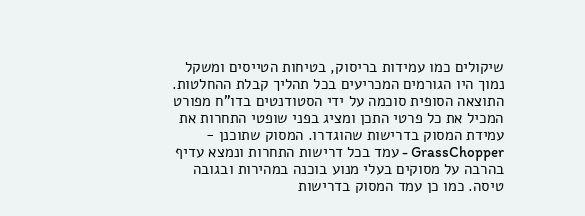שיקולים כמו עמידות בריסוק, בטיחות הטייסים ומשקל נמוך היו הגורמים המכריעים בכל תהליך קבלת ההחלטות.
התוצאה הסופית סוכמה על ידי הסטודנטים בדו"ח מפורט המכיל את כל פרטי התכן ומציג בפני שופטי התחרות את עמידת המסוק בדרישות שהוגדרו. המסוק שתוכנן - GrassChopper - עמד בכל דרישות התחרות ונמצא עדיף בהרבה על מסוקים בעלי מנוע בוכנה במהירות ובגובה טיסה. כמו כן עמד המסוק בדרישות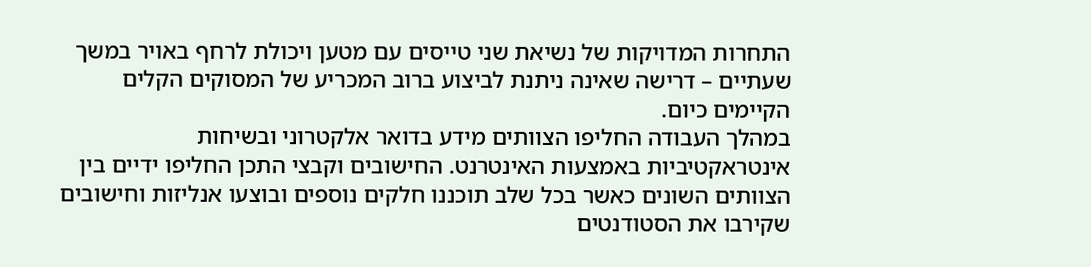התחרות המדויקות של נשיאת שני טייסים עם מטען ויכולת לרחף באויר במשך שעתיים – דרישה שאינה ניתנת לביצוע ברוב המכריע של המסוקים הקלים הקיימים כיום.
במהלך העבודה החליפו הצוותים מידע בדואר אלקטרוני ובשיחות אינטראקטיביות באמצעות האינטרנט. החישובים וקבצי התכן החליפו ידיים בין הצוותים השונים כאשר בכל שלב תוכננו חלקים נוספים ובוצעו אנליזות וחישובים שקירבו את הסטודנטים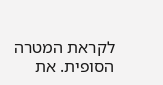לקראת המטרה הסופית. את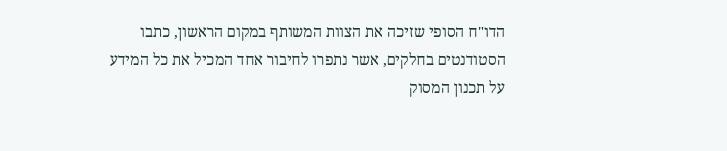הדו"ח הסופי שזיכה את הצוות המשותף במקום הראשון, כתבו הסטודנטים בחלקים, אשר נתפרו לחיבור אחד המכיל את כל המידע על תכנון המסוק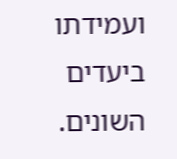ועמידתו ביעדים השונים.